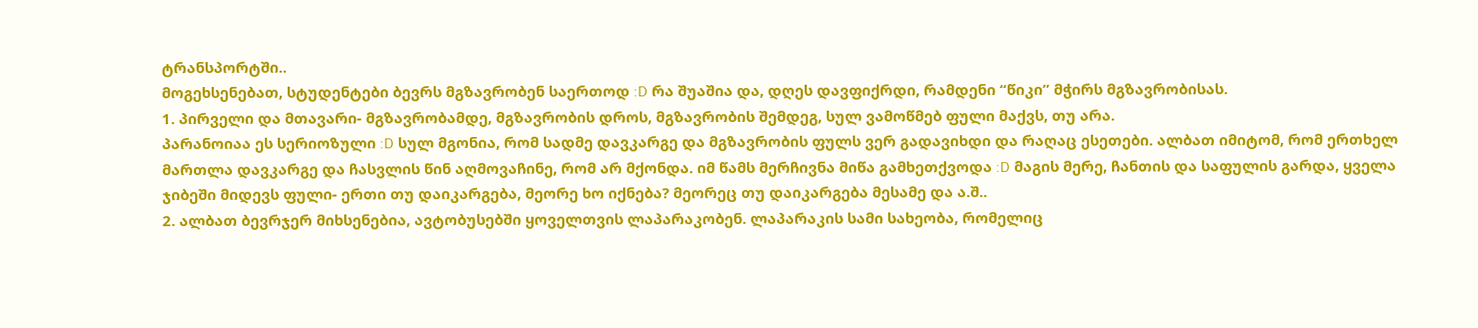ტრანსპორტში..
მოგეხსენებათ, სტუდენტები ბევრს მგზავრობენ საერთოდ :D რა შუაშია და, დღეს დავფიქრდი, რამდენი “წიკი” მჭირს მგზავრობისას.
1. პირველი და მთავარი- მგზავრობამდე, მგზავრობის დროს, მგზავრობის შემდეგ, სულ ვამოწმებ ფული მაქვს, თუ არა.
პარანოიაა ეს სერიოზული :D სულ მგონია, რომ სადმე დავკარგე და მგზავრობის ფულს ვერ გადავიხდი და რაღაც ესეთები. ალბათ იმიტომ, რომ ერთხელ მართლა დავკარგე და ჩასვლის წინ აღმოვაჩინე, რომ არ მქონდა. იმ წამს მერჩივნა მიწა გამხეთქვოდა :D მაგის მერე, ჩანთის და საფულის გარდა, ყველა ჯიბეში მიდევს ფული- ერთი თუ დაიკარგება, მეორე ხო იქნება? მეორეც თუ დაიკარგება მესამე და ა.შ..
2. ალბათ ბევრჯერ მიხსენებია, ავტობუსებში ყოველთვის ლაპარაკობენ. ლაპარაკის სამი სახეობა, რომელიც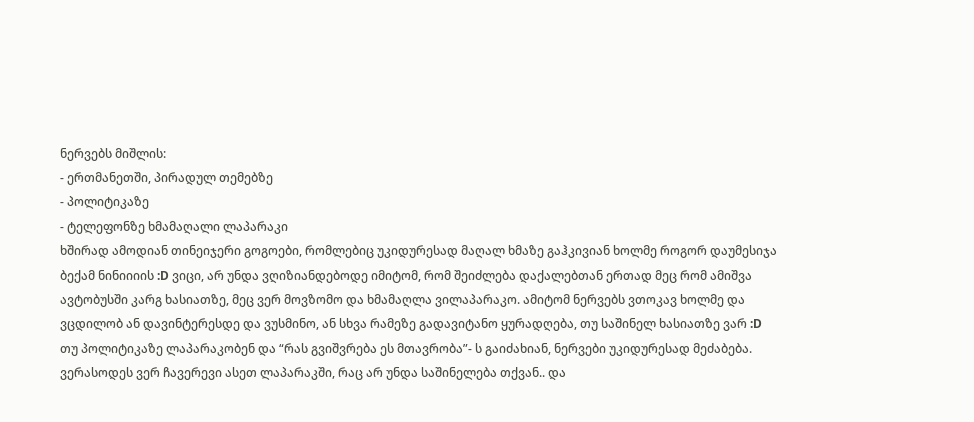ნერვებს მიშლის:
- ერთმანეთში, პირადულ თემებზე
- პოლიტიკაზე
- ტელეფონზე ხმამაღალი ლაპარაკი
ხშირად ამოდიან თინეიჯერი გოგოები, რომლებიც უკიდურესად მაღალ ხმაზე გაჰკივიან ხოლმე როგორ დაუმესიჯა ბექამ ნინიიიის :D ვიცი, არ უნდა ვღიზიანდებოდე იმიტომ, რომ შეიძლება დაქალებთან ერთად მეც რომ ამიშვა ავტობუსში კარგ ხასიათზე, მეც ვერ მოვზომო და ხმამაღლა ვილაპარაკო. ამიტომ ნერვებს ვთოკავ ხოლმე და ვცდილობ ან დავინტერესდე და ვუსმინო, ან სხვა რამეზე გადავიტანო ყურადღება, თუ საშინელ ხასიათზე ვარ :D
თუ პოლიტიკაზე ლაპარაკობენ და “რას გვიშვრება ეს მთავრობა”- ს გაიძახიან, ნერვები უკიდურესად მეძაბება. ვერასოდეს ვერ ჩავერევი ასეთ ლაპარაკში, რაც არ უნდა საშინელება თქვან.. და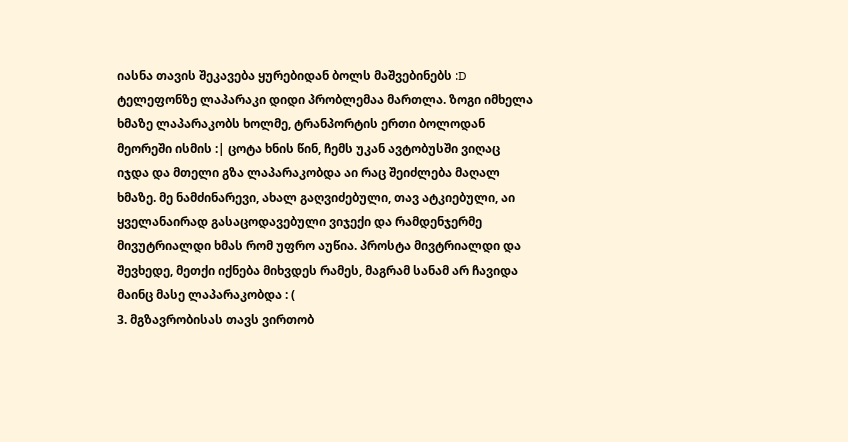იასნა თავის შეკავება ყურებიდან ბოლს მაშვებინებს :D
ტელეფონზე ლაპარაკი დიდი პრობლემაა მართლა. ზოგი იმხელა ხმაზე ლაპარაკობს ხოლმე, ტრანპორტის ერთი ბოლოდან მეორეში ისმის :| ცოტა ხნის წინ, ჩემს უკან ავტობუსში ვიღაც იჯდა და მთელი გზა ლაპარაკობდა აი რაც შეიძლება მაღალ ხმაზე. მე ნამძინარევი, ახალ გაღვიძებული, თავ ატკიებული, აი ყველანაირად გასაცოდავებული ვიჯექი და რამდენჯერმე მივუტრიალდი ხმას რომ უფრო აუწია. პროსტა მივტრიალდი და შევხედე, მეთქი იქნება მიხვდეს რამეს, მაგრამ სანამ არ ჩავიდა მაინც მასე ლაპარაკობდა : (
3. მგზავრობისას თავს ვირთობ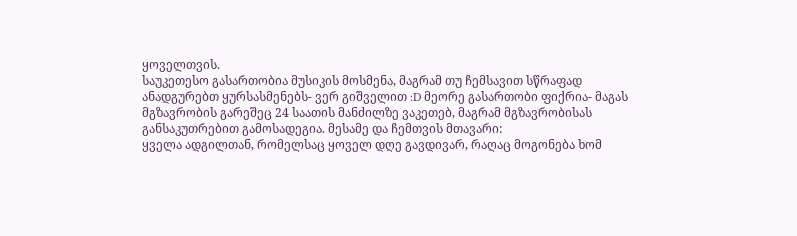ყოველთვის.
საუკეთესო გასართობია მუსიკის მოსმენა, მაგრამ თუ ჩემსავით სწრაფად ანადგურებთ ყურსასმენებს- ვერ გიშველით :D მეორე გასართობი ფიქრია- მაგას მგზავრობის გარეშეც 24 საათის მანძილზე ვაკეთებ, მაგრამ მგზავრობისას განსაკუთრებით გამოსადეგია. მესამე და ჩემთვის მთავარი:
ყველა ადგილთან, რომელსაც ყოველ დღე გავდივარ, რაღაც მოგონება ხომ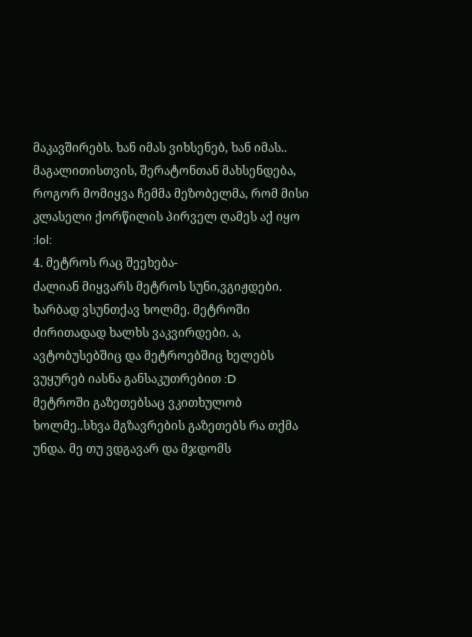მაკავშირებს. ხან იმას ვიხსენებ, ხან იმას.. მაგალითისთვის, შერატონთან მახსენდება, როგორ მომიყვა ჩემმა მეზობელმა, რომ მისი კლასელი ქორწილის პირველ ღამეს აქ იყო :lol:
4. მეტროს რაც შეეხება-
ძალიან მიყვარს მეტროს სუნი,ვგიჟდები. ხარბად ვსუნთქავ ხოლმე. მეტროში ძირითადად ხალხს ვაკვირდები. ა, ავტობუსებშიც და მეტროებშიც ხელებს ვუყურებ იასნა განსაკუთრებით :D
მეტროში გაზეთებსაც ვკითხულობ ხოლმე..სხვა მგზავრების გაზეთებს რა თქმა უნდა. მე თუ ვდგავარ და მჯდომს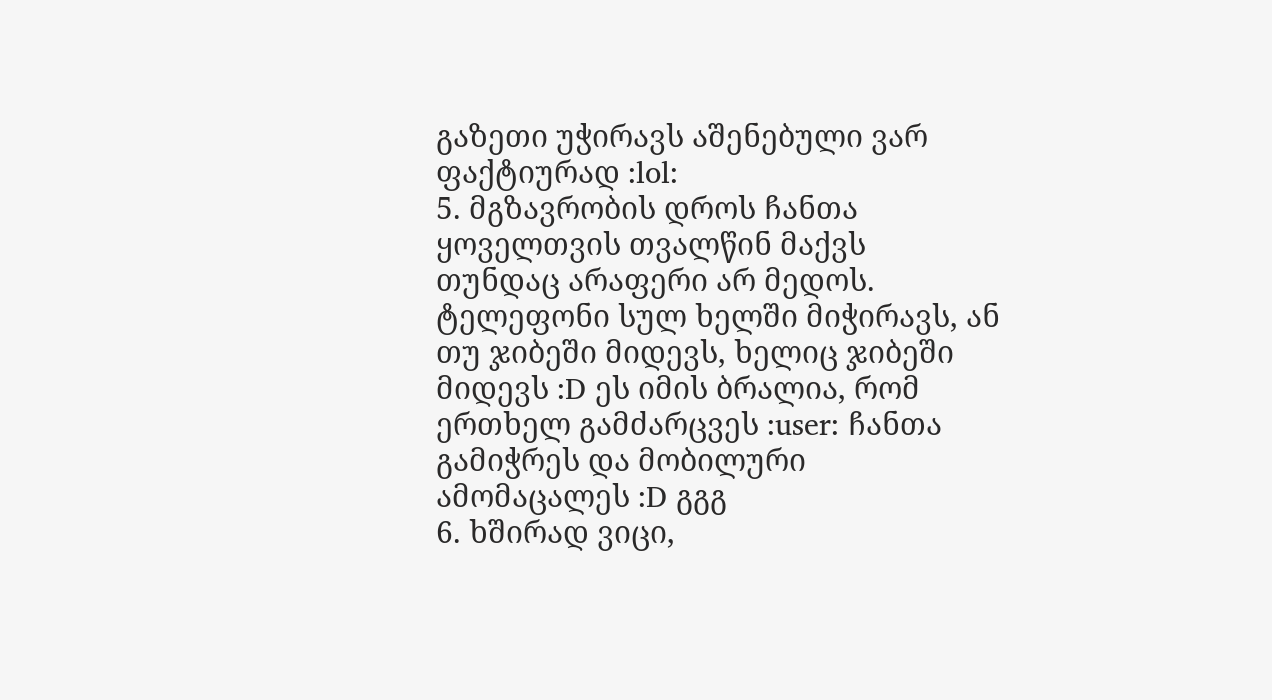გაზეთი უჭირავს აშენებული ვარ ფაქტიურად :lol:
5. მგზავრობის დროს ჩანთა ყოველთვის თვალწინ მაქვს
თუნდაც არაფერი არ მედოს. ტელეფონი სულ ხელში მიჭირავს, ან თუ ჯიბეში მიდევს, ხელიც ჯიბეში მიდევს :D ეს იმის ბრალია, რომ ერთხელ გამძარცვეს :user: ჩანთა გამიჭრეს და მობილური ამომაცალეს :D გგგ
6. ხშირად ვიცი,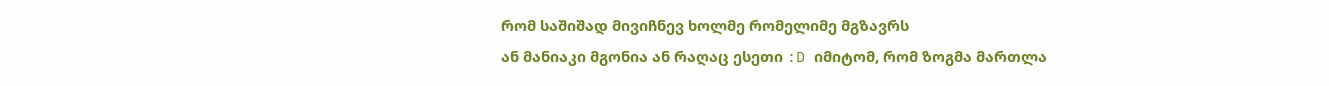რომ საშიშად მივიჩნევ ხოლმე რომელიმე მგზავრს
ან მანიაკი მგონია ან რაღაც ესეთი :D იმიტომ, რომ ზოგმა მართლა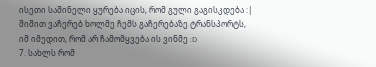ისეთი საშინელი ყურება იცის, რომ გული გაგისკდება :| შიშით ვაჩერებ ხოლმე ჩემს გაჩერებაზე ტრანსპორტს, იმ იმედით, რომ არ ჩამომყვება ის ვინმე :D
7. სახლს რომ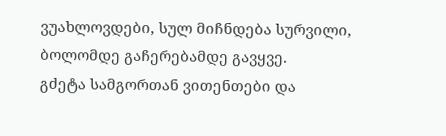ვუახლოვდები, სულ მიჩნდება სურვილი, ბოლომდე გაჩერებამდე გავყვე.
გძეტა სამგორთან ვითენთები და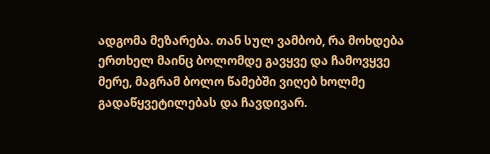ადგომა მეზარება. თან სულ ვამბობ, რა მოხდება ერთხელ მაინც ბოლომდე გავყვე და ჩამოვყვე მერე, მაგრამ ბოლო წამებში ვიღებ ხოლმე გადაწყვეტილებას და ჩავდივარ.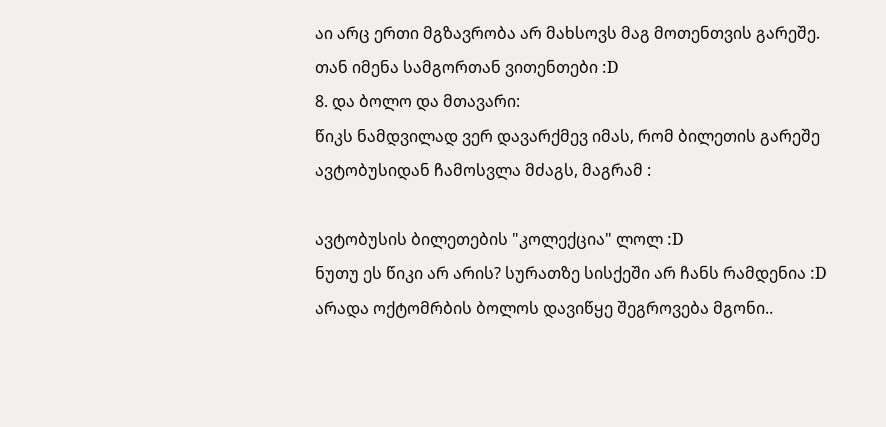აი არც ერთი მგზავრობა არ მახსოვს მაგ მოთენთვის გარეშე. თან იმენა სამგორთან ვითენთები :D
8. და ბოლო და მთავარი:
წიკს ნამდვილად ვერ დავარქმევ იმას, რომ ბილეთის გარეშე ავტობუსიდან ჩამოსვლა მძაგს, მაგრამ :

ავტობუსის ბილეთების "კოლექცია" ლოლ :D
ნუთუ ეს წიკი არ არის? სურათზე სისქეში არ ჩანს რამდენია :D არადა ოქტომრბის ბოლოს დავიწყე შეგროვება მგონი..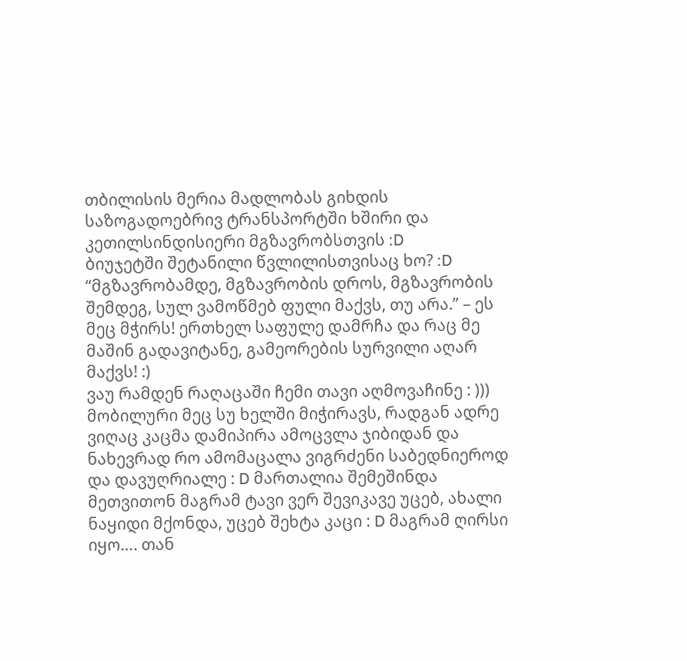თბილისის მერია მადლობას გიხდის საზოგადოებრივ ტრანსპორტში ხშირი და კეთილსინდისიერი მგზავრობსთვის :D
ბიუჯეტში შეტანილი წვლილისთვისაც ხო? :D
“მგზავრობამდე, მგზავრობის დროს, მგზავრობის შემდეგ, სულ ვამოწმებ ფული მაქვს, თუ არა.” – ეს მეც მჭირს! ერთხელ საფულე დამრჩა და რაც მე მაშინ გადავიტანე, გამეორების სურვილი აღარ მაქვს! :)
ვაუ რამდენ რაღაცაში ჩემი თავი აღმოვაჩინე : )))
მობილური მეც სუ ხელში მიჭირავს, რადგან ადრე ვიღაც კაცმა დამიპირა ამოცვლა ჯიბიდან და ნახევრად რო ამომაცალა ვიგრძენი საბედნიეროდ და დავუღრიალე : D მართალია შემეშინდა მეთვითონ მაგრამ ტავი ვერ შევიკავე უცებ, ახალი ნაყიდი მქონდა, უცებ შეხტა კაცი : D მაგრამ ღირსი იყო…. თან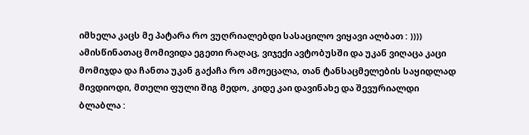იმხელა კაცს მე პატარა რო ვუღრიალებდი სასაცილო ვიყავი ალბათ : ))))
ამისწინათაც მომივიდა ეგეთი რაღაც, ვიჯექი ავტობუსში და უკან ვიღაცა კაცი მომიჯდა და ჩანთა უკან გაქაჩა რო ამოეცალა, თან ტანსაცმელების საყიდლად მივდიოდი, მთელი ფული შიგ მედო, კიდე კაი დავინახე და შევურიალდი ბლაბლა :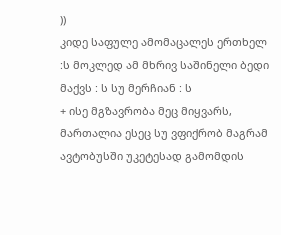))
კიდე საფულე ამომაცალეს ერთხელ :ს მოკლედ ამ მხრივ საშინელი ბედი მაქვს : ს სუ მერჩიან : ს
+ ისე მგზავრობა მეც მიყვარს, მართალია ესეც სუ ვფიქრობ მაგრამ ავტობუსში უკეტესად გამომდის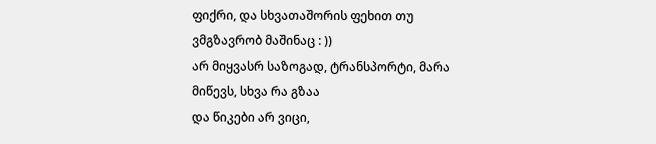ფიქრი, და სხვათაშორის ფეხით თუ ვმგზავრობ მაშინაც : ))
არ მიყვასრ საზოგად, ტრანსპორტი, მარა მიწევს, სხვა რა გზაა
და წიკები არ ვიცი,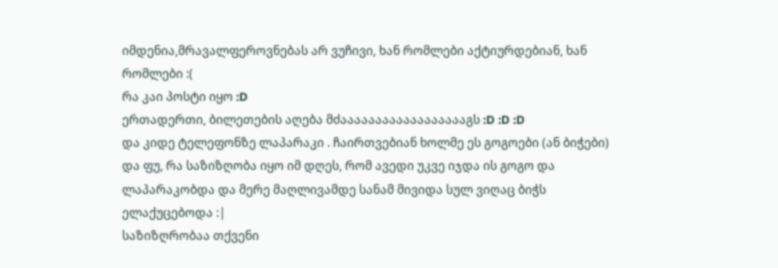იმდენია,მრავალფეროვნებას არ ვუჩივი, ხან რომლები აქტიურდებიან, ხან რომლები :(
რა კაი პოსტი იყო :D
ერთადერთი, ბილეთების აღება მძააააააააააააააააააგს :D :D :D
და კიდე ტელეფონზე ლაპარაკი . ჩაირთვებიან ხოლმე ეს გოგოები (ან ბიჭები) და ფუ, რა საზიზღობა იყო იმ დღეს, რომ ავედი უკვე იჯდა ის გოგო და ლაპარაკობდა და მერე მაღლივამდე სანამ მივიდა სულ ვიღაც ბიჭს ელაქუცებოდა :|
საზიზღრობაა თქვენი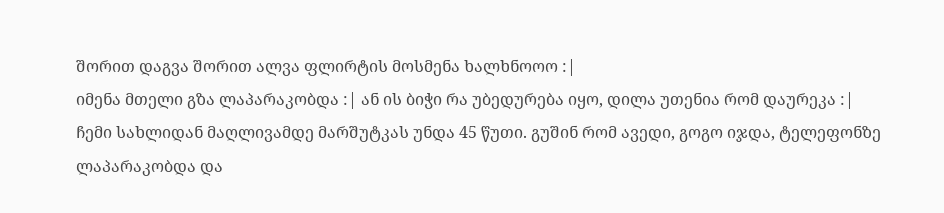შორით დაგვა შორით ალვა ფლირტის მოსმენა ხალხნოოო :|
იმენა მთელი გზა ლაპარაკობდა :| ან ის ბიჭი რა უბედურება იყო, დილა უთენია რომ დაურეკა :|
ჩემი სახლიდან მაღლივამდე მარშუტკას უნდა 45 წუთი. გუშინ რომ ავედი, გოგო იჯდა, ტელეფონზე ლაპარაკობდა და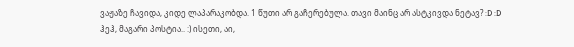ვაჟაზე ჩავიდა, კიდე ლაპარაკობდა. 1 წუთი არ გაჩერებულა. თავი მაინც არ ასტკივდა ნეტავ? :D :D
ჰეჰ, მაგარი პოსტია.. :) ისეთი, აი,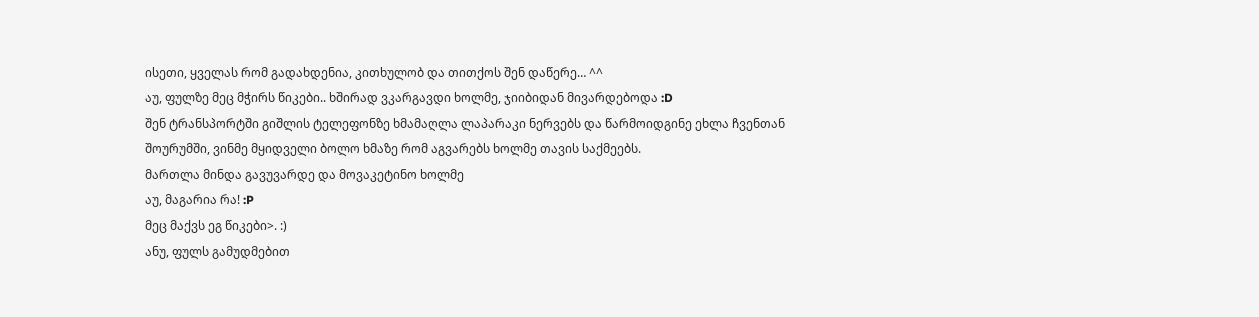ისეთი, ყველას რომ გადახდენია, კითხულობ და თითქოს შენ დაწერე… ^^
აუ, ფულზე მეც მჭირს წიკები.. ხშირად ვკარგავდი ხოლმე, ჯიიბიდან მივარდებოდა :D
შენ ტრანსპორტში გიშლის ტელეფონზე ხმამაღლა ლაპარაკი ნერვებს და წარმოიდგინე ეხლა ჩვენთან შოურუმში, ვინმე მყიდველი ბოლო ხმაზე რომ აგვარებს ხოლმე თავის საქმეებს.
მართლა მინდა გავუვარდე და მოვაკეტინო ხოლმე
აუ, მაგარია რა! :P
მეც მაქვს ეგ წიკები>. :)
ანუ, ფულს გამუდმებით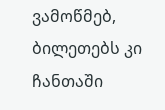ვამოწმებ, ბილეთებს კი ჩანთაში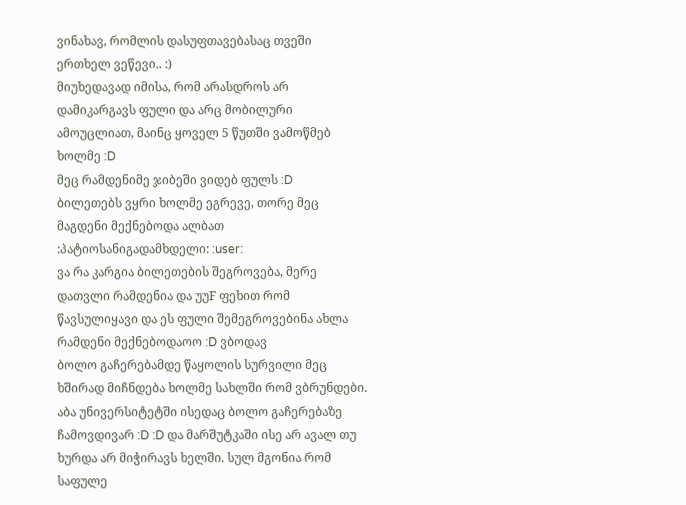ვინახავ, რომლის დასუფთავებასაც თვეში ერთხელ ვეწევი.. :)
მიუხედავად იმისა, რომ არასდროს არ დამიკარგავს ფული და არც მობილური ამოუცლიათ, მაინც ყოველ 5 წუთში ვამოწმებ ხოლმე :D
მეც რამდენიმე ჯიბეში ვიდებ ფულს :D
ბილეთებს ვყრი ხოლმე ეგრევე, თორე მეც მაგდენი მექნებოდა ალბათ :პატიოსანიგადამხდელი: :user:
ვა რა კარგია ბილეთების შეგროვება, მერე დათვლი რამდენია და უუF ფეხით რომ წავსულიყავი და ეს ფული შემეგროვებინა ახლა რამდენი მექნებოდაოო :D ვბოდავ
ბოლო გაჩერებამდე წაყოლის სურვილი მეც ხშირად მიჩნდება ხოლმე სახლში რომ ვბრუნდები. აბა უნივერსიტეტში ისედაც ბოლო გაჩერებაზე ჩამოვდივარ :D :D და მარშუტკაში ისე არ ავალ თუ ხურდა არ მიჭირავს ხელში. სულ მგონია რომ საფულე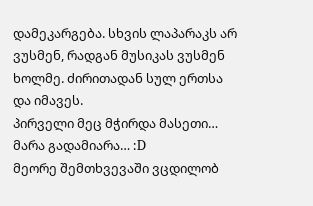დამეკარგება. სხვის ლაპარაკს არ ვუსმენ, რადგან მუსიკას ვუსმენ ხოლმე. ძირითადან სულ ერთსა და იმავეს.
პირველი მეც მჭირდა მასეთი… მარა გადამიარა… :D
მეორე შემთხვევაში ვცდილობ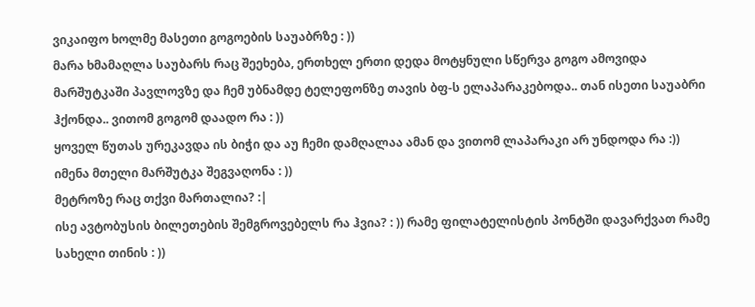ვიკაიფო ხოლმე მასეთი გოგოების საუაბრზე : ))
მარა ხმამაღლა საუბარს რაც შეეხება, ერთხელ ერთი დედა მოტყნული სწერვა გოგო ამოვიდა მარშუტკაში პავლოვზე და ჩემ უბნამდე ტელეფონზე თავის ბფ-ს ელაპარაკებოდა.. თან ისეთი საუაბრი ჰქონდა.. ვითომ გოგომ დაადო რა : ))
ყოველ წუთას ურეკავდა ის ბიჭი და აუ ჩემი დამღალაა ამან და ვითომ ლაპარაკი არ უნდოდა რა :))
იმენა მთელი მარშუტკა შეგვაღონა : ))
მეტროზე რაც თქვი მართალია? :|
ისე ავტობუსის ბილეთების შემგროვებელს რა ჰვია? : )) რამე ფილატელისტის პონტში დავარქვათ რამე სახელი თინის : ))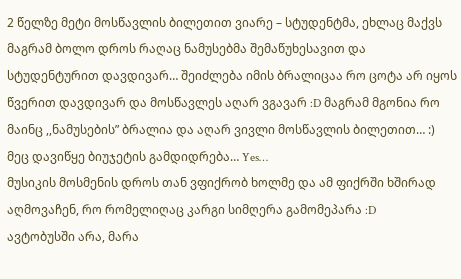2 წელზე მეტი მოსწავლის ბილეთით ვიარე – სტუდენტმა, ეხლაც მაქვს მაგრამ ბოლო დროს რაღაც ნამუსებმა შემაწუხესავით და სტუდენტურით დავდივარ… შეიძლება იმის ბრალიცაა რო ცოტა არ იყოს წვერით დავდივარ და მოსწავლეს აღარ ვგავარ :D მაგრამ მგონია რო მაინც ,,ნამუსების” ბრალია და აღარ ვივლი მოსწავლის ბილეთით… :)
მეც დავიწყე ბიუჯეტის გამდიდრება… Yes…
მუსიკის მოსმენის დროს თან ვფიქრობ ხოლმე და ამ ფიქრში ხშირად აღმოვაჩენ, რო რომელიღაც კარგი სიმღერა გამომეპარა :D
ავტობუსში არა, მარა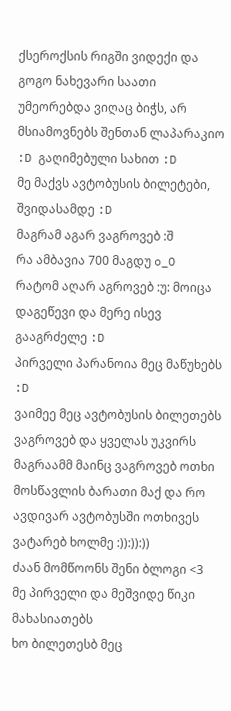ქსეროქსის რიგში ვიდექი და გოგო ნახევარი საათი უმეორებდა ვიღაც ბიჭს, არ მსიამოვნებს შენთან ლაპარაკიო :D გაღიმებული სახით :D
მე მაქვს ავტობუსის ბილეტები, შვიდასამდე :D
მაგრამ აგარ ვაგროვებ :შ
რა ამბავია 700 მაგდუ o_O
რატომ აღარ აგროვებ :უ: მოიცა დაგეწევი და მერე ისევ გააგრძელე :D
პირველი პარანოია მეც მაწუხებს :D
ვაიმეე მეც ავტობუსის ბილეთებს ვაგროვებ და ყველას უკვირს მაგრაამმ მაინც ვაგროვებ ოთხი მოსწავლის ბარათი მაქ და რო ავდივარ ავტობუსში ოთხივეს ვატარებ ხოლმე :)):)):))
ძაან მომწოონს შენი ბლოგი <3
მე პირველი და მეშვიდე წიკი მახასიათებს
ხო ბილეთესბ მეც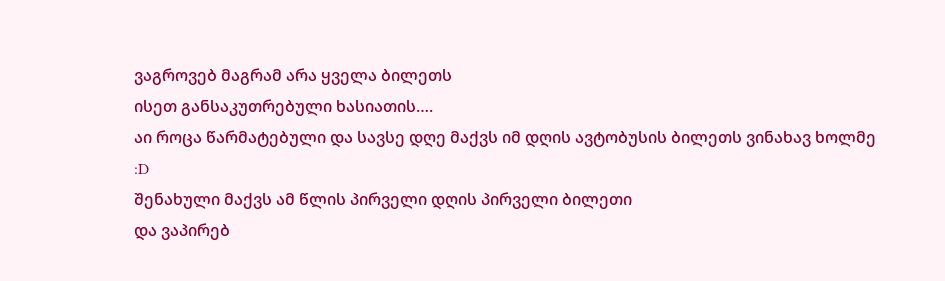ვაგროვებ მაგრამ არა ყველა ბილეთს
ისეთ განსაკუთრებული ხასიათის….
აი როცა წარმატებული და სავსე დღე მაქვს იმ დღის ავტობუსის ბილეთს ვინახავ ხოლმე
:D
შენახული მაქვს ამ წლის პირველი დღის პირველი ბილეთი
და ვაპირებ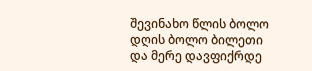შევინახო წლის ბოლო დღის ბოლო ბილეთი
და მერე დავფიქრდე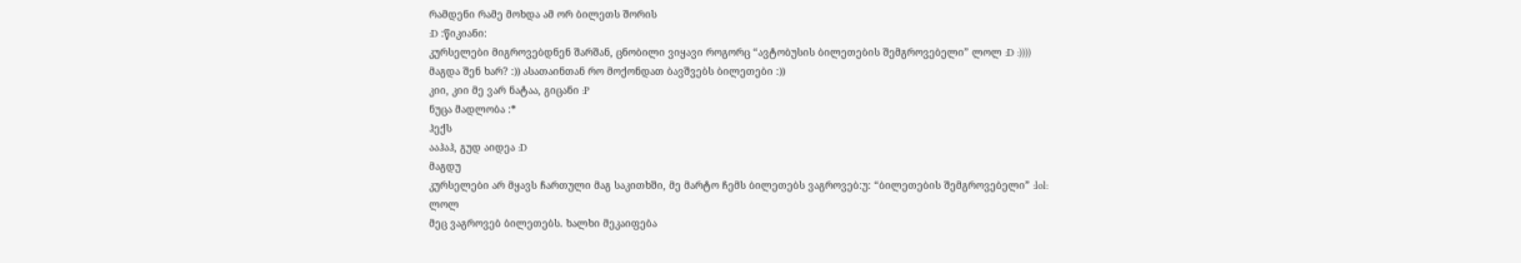რამდენი რამე მოხდა ამ ორ ბილეთს შორის
:D :წიკიანი:
კურსელები მიგროვებდნენ შარშან, ცნობილი ვიყავი როგორც “ავტობუსის ბილეთების შემგროვებელი” ლოლ :D :))))
მაგდა შენ ხარ? :)) ასათაინთან რო მოქონდათ ბავშვებს ბილეთები :))
კიი, კიი მე ვარ ნატაა, გიცანი :P
ნუცა მადლობა :*
ჰექს
ააჰაჰ, გუდ აიდეა :D
მაგდუ
კურსელები არ მყავს ჩართული მაგ საკითხში, მე მარტო ჩემს ბილეთებს ვაგროვებ:უ: “ბილეთების შემგროვებელი” :lol:
ლოლ
მეც ვაგროვებ ბილეთებს. ხალხი მეკაიფება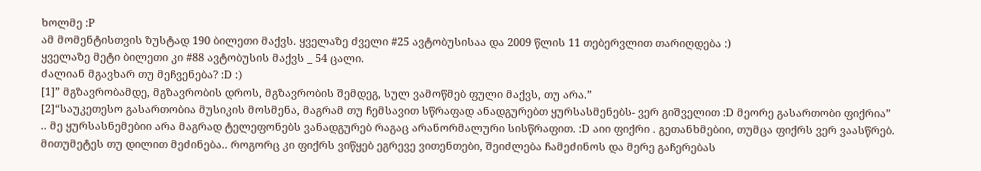ხოლმე :P
ამ მომენტისთვის ზუსტად 190 ბილეთი მაქვს. ყველაზე ძველი #25 ავტობუსისაა და 2009 წლის 11 თებერვლით თარიღდება :)
ყველაზე მეტი ბილეთი კი #88 ავტობუსის მაქვს _ 54 ცალი.
ძალიან მგავხარ თუ მეჩვენება? :D :)
[1]” მგზავრობამდე, მგზავრობის დროს, მგზავრობის შემდეგ, სულ ვამოწმებ ფული მაქვს, თუ არა.”
[2]“საუკეთესო გასართობია მუსიკის მოსმენა, მაგრამ თუ ჩემსავით სწრაფად ანადგურებთ ყურსასმენებს- ვერ გიშველით :D მეორე გასართობი ფიქრია”
.. მე ყურსასნემებიი არა მაგრად ტელეფონებს ვანადგურებ რაგაც არანორმალური სისწრაფით. :D აიი ფიქრი . გეთანხმებიი, თუმცა ფიქრს ვერ ვაასწრებ. მითუმეტეს თუ დილით მეძინება.. როგორც კი ფიქრს ვიწყებ ეგრევე ვითენთები, შეიძლება ჩამეძინოს და მერე გაჩერებას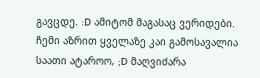გავცდე. :D ამიტომ მაგასაც ვერიდები. ჩემი აზრით ყველაზე კაი გამოსავალია საათი ატაროო, ;D მაღვიძარა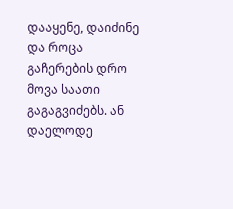დააყენე, დაიძინე და როცა გაჩერების დრო მოვა საათი გაგაგვიძებს. ან დაელოდე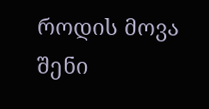როდის მოვა შენი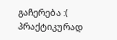გაჩერება :( პრაქტიკურად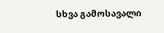სხვა გამოსავალი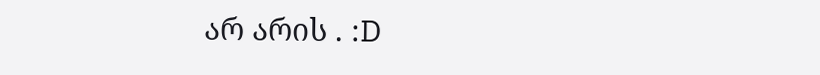არ არის . :D